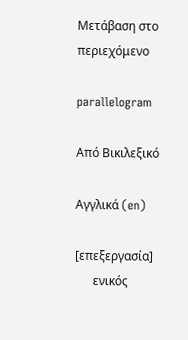Μετάβαση στο περιεχόμενο

parallelogram

Από Βικιλεξικό

Αγγλικά (en)

[επεξεργασία]
      ενικός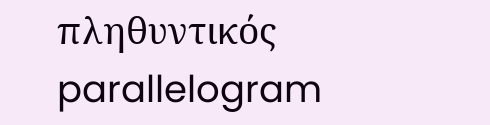πληθυντικός
parallelogram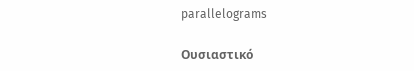parallelograms

Ουσιαστικό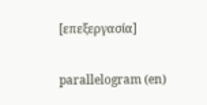[επεξεργασία]

parallelogram (en)